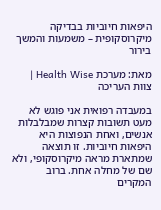היפאות חיוביות בבדיקה מיקרוסקופית – משמעות והמשך בירור

מאת: מערכת Health Wise | צוות העריכה

במעבדה רפואית אני פוגש לא מעט תשובות קצרות שמבלבלות אנשים, ואחת הנפוצות היא היפאות חיוביות. זו תוצאה שמתארת מראה מיקרוסקופי, ולא שם של מחלה אחת. ברוב המקרים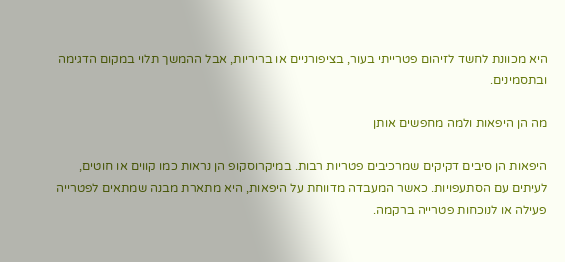היא מכוונת לחשד לזיהום פטרייתי בעור, בציפורניים או בריריות, אבל ההמשך תלוי במקום הדגימה ובתסמינים.

מה הן היפאות ולמה מחפשים אותן

היפאות הן סיבים דקיקים שמרכיבים פטריות רבות. במיקרוסקופ הן נראות כמו קווים או חוטים, לעיתים עם הסתעפויות. כאשר המעבדה מדווחת על היפאות, היא מתארת מבנה שמתאים לפטרייה פעילה או לנוכחות פטרייה ברקמה.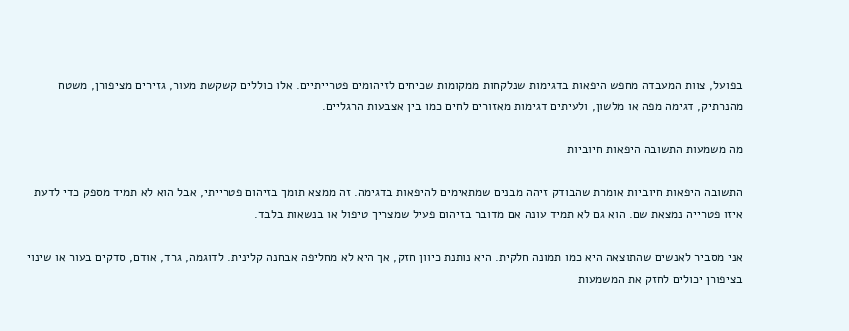בפועל, צוות המעבדה מחפש היפאות בדגימות שנלקחות ממקומות שכיחים לזיהומים פטרייתיים. אלו כוללים קשקשת מעור, גזירים מציפורן, משטח מהנרתיק, דגימה מפה או מלשון, ולעיתים דגימות מאזורים לחים כמו בין אצבעות הרגליים.

מה משמעות התשובה היפאות חיוביות

התשובה היפאות חיוביות אומרת שהבודק זיהה מבנים שמתאימים להיפאות בדגימה. זה ממצא תומך בזיהום פטרייתי, אבל הוא לא תמיד מספק כדי לדעת איזו פטרייה נמצאת שם. הוא גם לא תמיד עונה אם מדובר בזיהום פעיל שמצריך טיפול או בנשאות בלבד.

אני מסביר לאנשים שהתוצאה היא כמו תמונה חלקית. היא נותנת כיוון חזק, אך היא לא מחליפה אבחנה קלינית. לדוגמה, גרד, אודם, סדקים בעור או שינוי בציפורן יכולים לחזק את המשמעות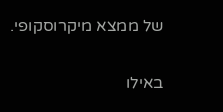של ממצא מיקרוסקופי.

באילו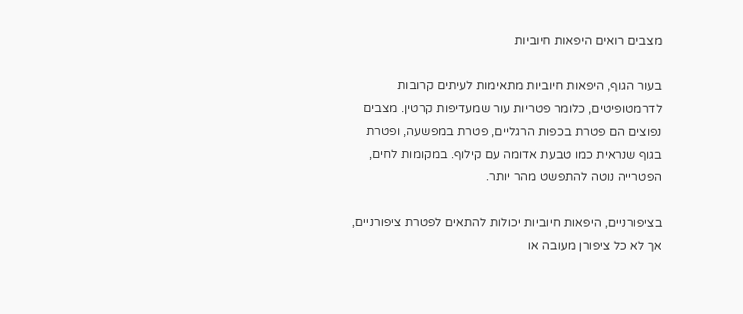מצבים רואים היפאות חיוביות

בעור הגוף, היפאות חיוביות מתאימות לעיתים קרובות לדרמטופיטים, כלומר פטריות עור שמעדיפות קרטין. מצבים נפוצים הם פטרת בכפות הרגליים, פטרת במפשעה, ופטרת בגוף שנראית כמו טבעת אדומה עם קילוף. במקומות לחים, הפטרייה נוטה להתפשט מהר יותר.

בציפורניים, היפאות חיוביות יכולות להתאים לפטרת ציפורניים, אך לא כל ציפורן מעובה או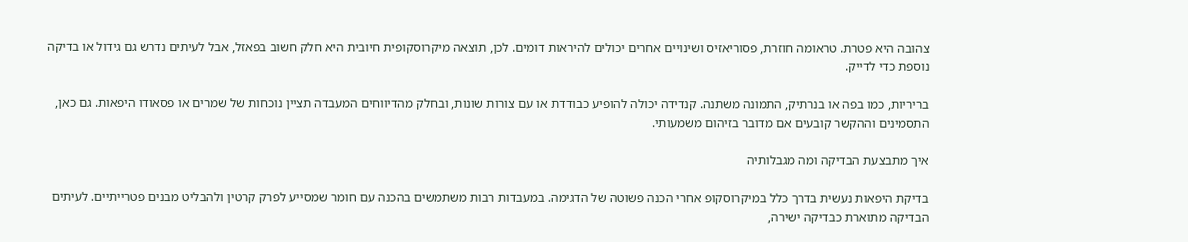צהובה היא פטרת. טראומה חוזרת, פסוריאזיס ושינויים אחרים יכולים להיראות דומים. לכן, תוצאה מיקרוסקופית חיובית היא חלק חשוב בפאזל, אבל לעיתים נדרש גם גידול או בדיקה נוספת כדי לדייק.

בריריות, כמו בפה או בנרתיק, התמונה משתנה. קנדידה יכולה להופיע כבודדת או עם צורות שונות, ובחלק מהדיווחים המעבדה תציין נוכחות של שמרים או פסאודו היפאות. גם כאן, התסמינים וההקשר קובעים אם מדובר בזיהום משמעותי.

איך מתבצעת הבדיקה ומה מגבלותיה

בדיקת היפאות נעשית בדרך כלל במיקרוסקופ אחרי הכנה פשוטה של הדגימה. במעבדות רבות משתמשים בהכנה עם חומר שמסייע לפרק קרטין ולהבליט מבנים פטרייתיים. לעיתים הבדיקה מתוארת כבדיקה ישירה,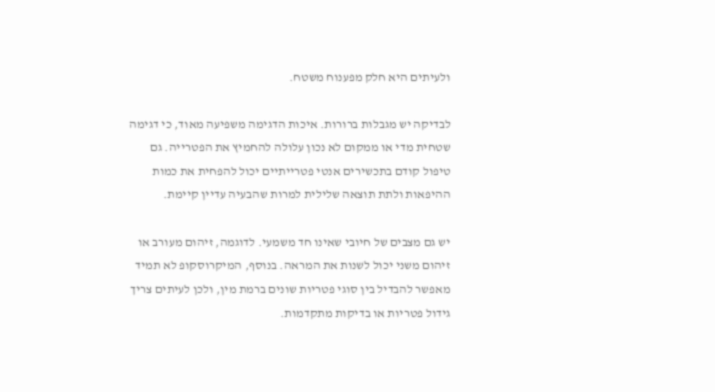ולעיתים היא חלק מפענוח משטח.

לבדיקה יש מגבלות ברורות. איכות הדגימה משפיעה מאוד, כי דגימה שטחית מדי או ממקום לא נכון עלולה להחמיץ את הפטרייה. גם טיפול קודם בתכשירים אנטי פטרייתיים יכול להפחית את כמות ההיפאות ולתת תוצאה שלילית למרות שהבעיה עדיין קיימת.

יש גם מצבים של חיובי שאינו חד משמעי. לדוגמה, זיהום מעורב או זיהום משני יכול לשנות את המראה. בנוסף, המיקרוסקופ לא תמיד מאפשר להבדיל בין סוגי פטריות שונים ברמת מין, ולכן לעיתים צריך גידול פטריות או בדיקות מתקדמות.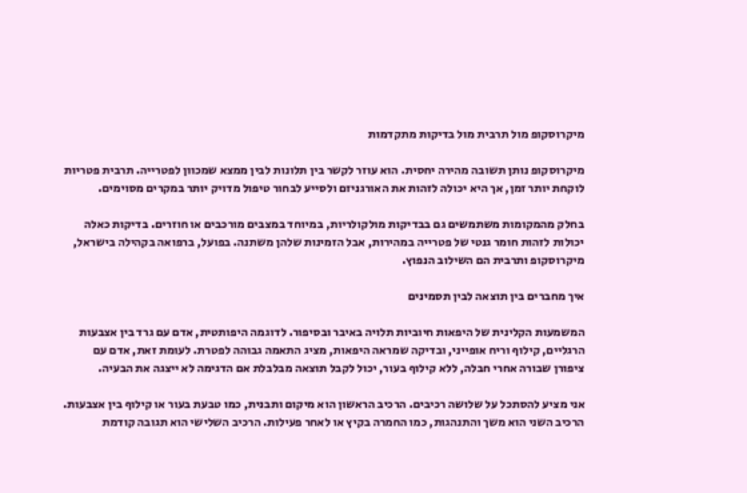מיקרוסקופ מול תרבית מול בדיקות מתקדמות

מיקרוסקופ נותן תשובה מהירה יחסית. הוא עוזר לקשר בין תלונות לבין ממצא שמכוון לפטרייה. תרבית פטריות לוקחת יותר זמן, אך היא יכולה לזהות את האורגניזם ולסייע לבחור טיפול מדויק יותר במקרים מסוימים.

בחלק מהמקומות משתמשים גם בבדיקות מולקולריות, במיוחד במצבים מורכבים או חוזרים. בדיקות כאלה יכולות לזהות חומר גנטי של פטרייה במהירות, אבל הזמינות שלהן משתנה. בפועל, ברפואה בקהילה בישראל, מיקרוסקופ ותרבית הם השילוב הנפוץ.

איך מחברים בין תוצאה לבין תסמינים

המשמעות הקלינית של היפאות חיוביות תלויה באיבר ובסיפור. לדוגמה היפותטית, אדם עם גרד בין אצבעות הרגליים, קילוף וריח אופייני, ובדיקה שמראה היפאות, מציג התאמה גבוהה לפטרת. לעומת זאת, אדם עם ציפורן שבורה אחרי חבלה, ללא קילוף בעור, יכול לקבל תוצאה מבלבלת אם הדגימה לא ייצגה את הבעיה.

אני מציע להסתכל על שלושה רכיבים. הרכיב הראשון הוא מיקום ותבנית, כמו טבעת בעור או קילוף בין אצבעות. הרכיב השני הוא משך והתנהגות, כמו החמרה בקיץ או לאחר פעילות. הרכיב השלישי הוא תגובה קודמת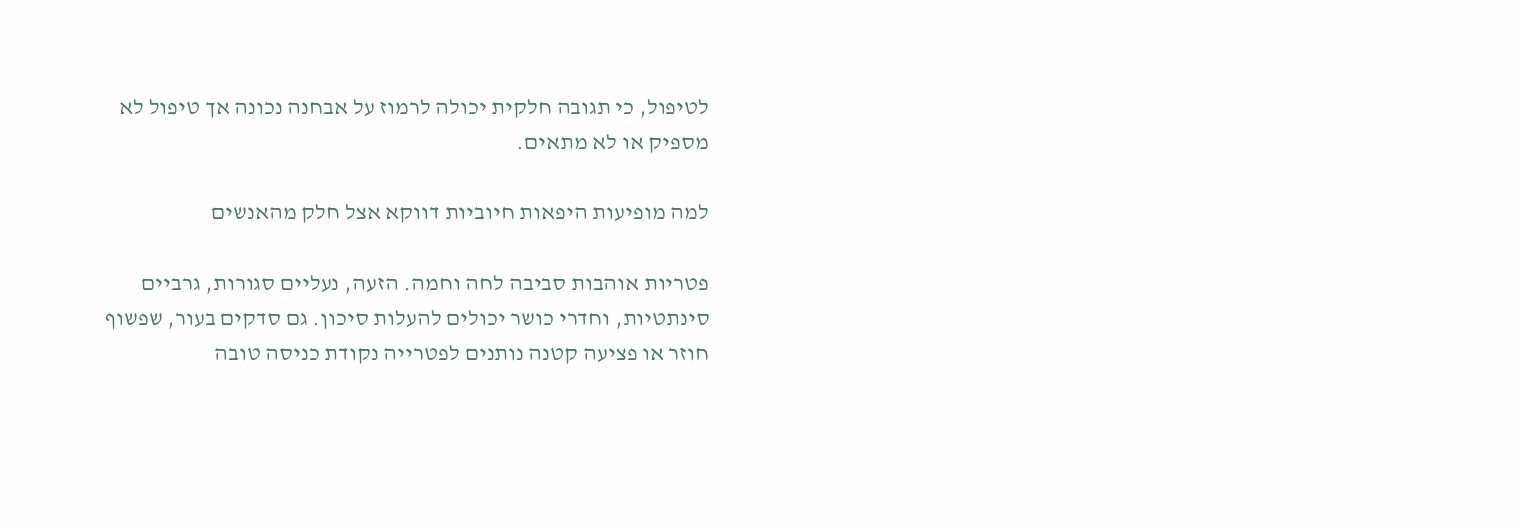לטיפול, כי תגובה חלקית יכולה לרמוז על אבחנה נכונה אך טיפול לא מספיק או לא מתאים.

למה מופיעות היפאות חיוביות דווקא אצל חלק מהאנשים

פטריות אוהבות סביבה לחה וחמה. הזעה, נעליים סגורות, גרביים סינתטיות, וחדרי כושר יכולים להעלות סיכון. גם סדקים בעור, שפשוף חוזר או פציעה קטנה נותנים לפטרייה נקודת כניסה טובה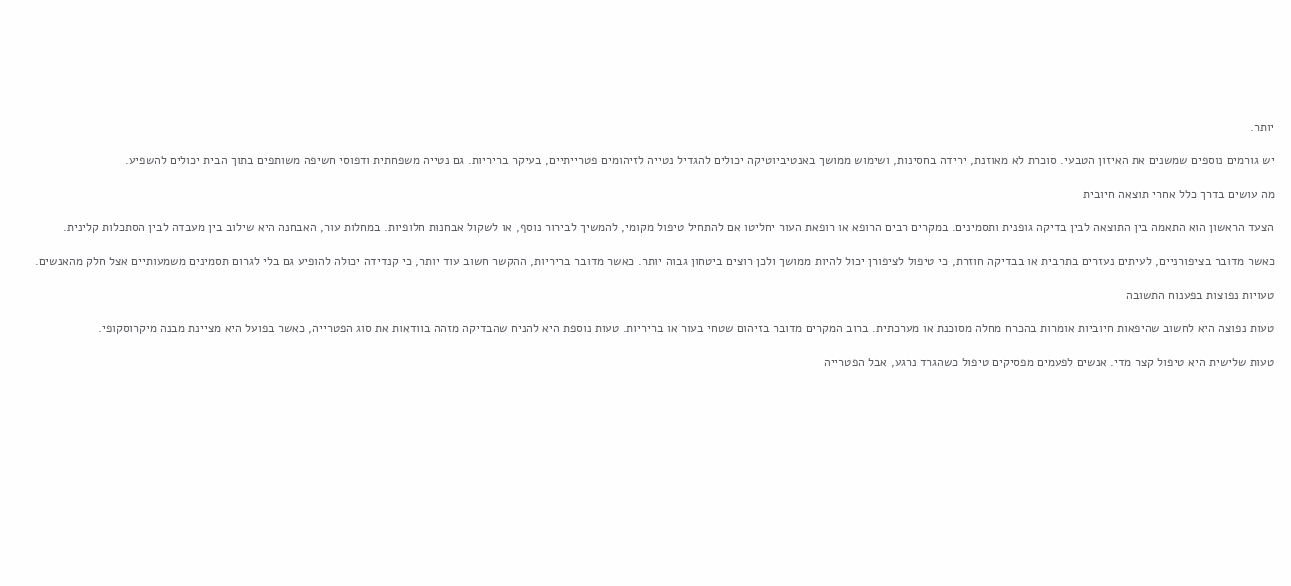יותר.

יש גורמים נוספים שמשנים את האיזון הטבעי. סוכרת לא מאוזנת, ירידה בחסינות, ושימוש ממושך באנטיביוטיקה יכולים להגדיל נטייה לזיהומים פטרייתיים, בעיקר בריריות. גם נטייה משפחתית ודפוסי חשיפה משותפים בתוך הבית יכולים להשפיע.

מה עושים בדרך כלל אחרי תוצאה חיובית

הצעד הראשון הוא התאמה בין התוצאה לבין בדיקה גופנית ותסמינים. במקרים רבים הרופא או רופאת העור יחליטו אם להתחיל טיפול מקומי, להמשיך לבירור נוסף, או לשקול אבחנות חלופיות. במחלות עור, האבחנה היא שילוב בין מעבדה לבין הסתכלות קלינית.

כאשר מדובר בציפורניים, לעיתים נעזרים בתרבית או בבדיקה חוזרת, כי טיפול לציפורן יכול להיות ממושך ולכן רוצים ביטחון גבוה יותר. כאשר מדובר בריריות, ההקשר חשוב עוד יותר, כי קנדידה יכולה להופיע גם בלי לגרום תסמינים משמעותיים אצל חלק מהאנשים.

טעויות נפוצות בפענוח התשובה

טעות נפוצה היא לחשוב שהיפאות חיוביות אומרות בהכרח מחלה מסוכנת או מערכתית. ברוב המקרים מדובר בזיהום שטחי בעור או בריריות. טעות נוספת היא להניח שהבדיקה מזהה בוודאות את סוג הפטרייה, כאשר בפועל היא מציינת מבנה מיקרוסקופי.

טעות שלישית היא טיפול קצר מדי. אנשים לפעמים מפסיקים טיפול כשהגרד נרגע, אבל הפטרייה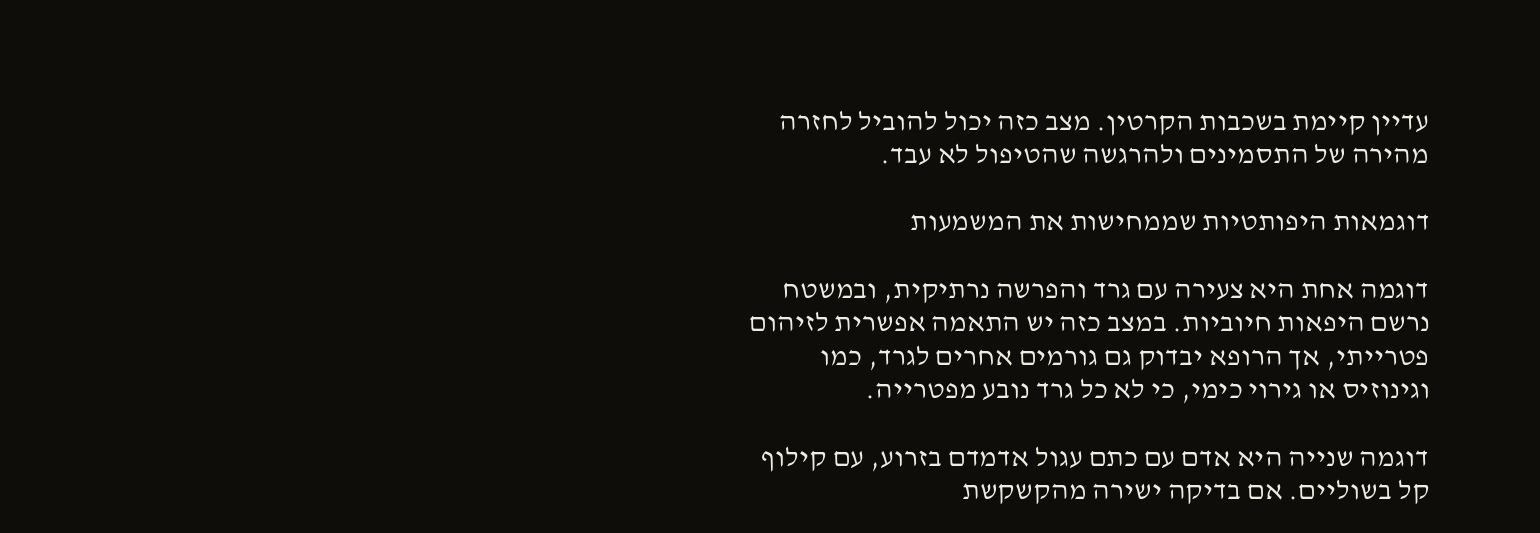עדיין קיימת בשכבות הקרטין. מצב כזה יכול להוביל לחזרה מהירה של התסמינים ולהרגשה שהטיפול לא עבד.

דוגמאות היפותטיות שממחישות את המשמעות

דוגמה אחת היא צעירה עם גרד והפרשה נרתיקית, ובמשטח נרשם היפאות חיוביות. במצב כזה יש התאמה אפשרית לזיהום פטרייתי, אך הרופא יבדוק גם גורמים אחרים לגרד, כמו וגינוזיס או גירוי כימי, כי לא כל גרד נובע מפטרייה.

דוגמה שנייה היא אדם עם כתם עגול אדמדם בזרוע, עם קילוף קל בשוליים. אם בדיקה ישירה מהקשקשת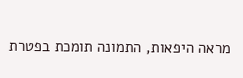מראה היפאות, התמונה תומכת בפטרת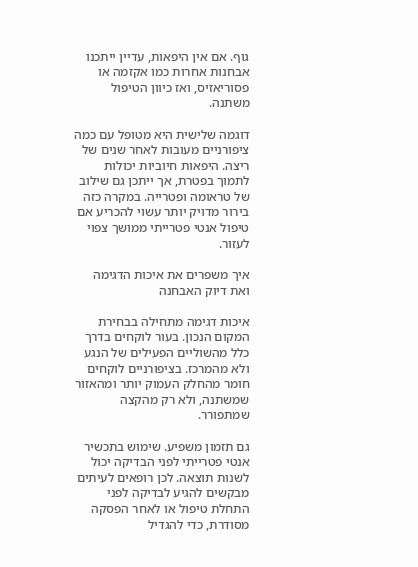גוף. אם אין היפאות, עדיין ייתכנו אבחנות אחרות כמו אקזמה או פסוריאזיס, ואז כיוון הטיפול משתנה.

דוגמה שלישית היא מטופל עם כמה ציפורניים מעובות לאחר שנים של ריצה. היפאות חיוביות יכולות לתמוך בפטרת, אך ייתכן גם שילוב של טראומה ופטרייה. במקרה כזה בירור מדויק יותר עשוי להכריע אם טיפול אנטי פטרייתי ממושך צפוי לעזור.

איך משפרים את איכות הדגימה ואת דיוק האבחנה

איכות דגימה מתחילה בבחירת המקום הנכון. בעור לוקחים בדרך כלל מהשוליים הפעילים של הנגע ולא מהמרכז. בציפורניים לוקחים חומר מהחלק העמוק יותר ומהאזור שמשתנה, ולא רק מהקצה שמתפורר.

גם תזמון משפיע. שימוש בתכשיר אנטי פטרייתי לפני הבדיקה יכול לשנות תוצאה. לכן רופאים לעיתים מבקשים להגיע לבדיקה לפני התחלת טיפול או לאחר הפסקה מסודרת, כדי להגדיל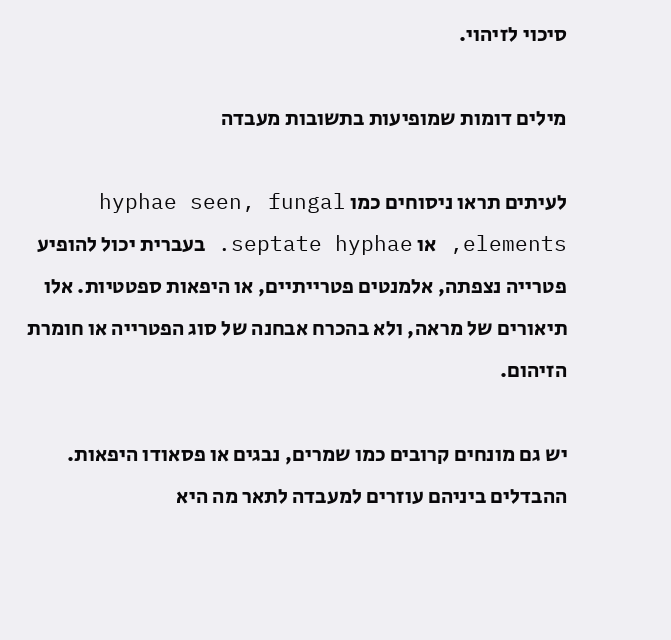סיכוי לזיהוי.

מילים דומות שמופיעות בתשובות מעבדה

לעיתים תראו ניסוחים כמו hyphae seen, fungal elements, או septate hyphae. בעברית יכול להופיע פטרייה נצפתה, אלמנטים פטרייתיים, או היפאות ספטטיות. אלו תיאורים של מראה, ולא בהכרח אבחנה של סוג הפטרייה או חומרת הזיהום.

יש גם מונחים קרובים כמו שמרים, נבגים או פסאודו היפאות. ההבדלים ביניהם עוזרים למעבדה לתאר מה היא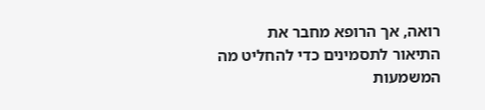רואה, אך הרופא מחבר את התיאור לתסמינים כדי להחליט מה המשמעות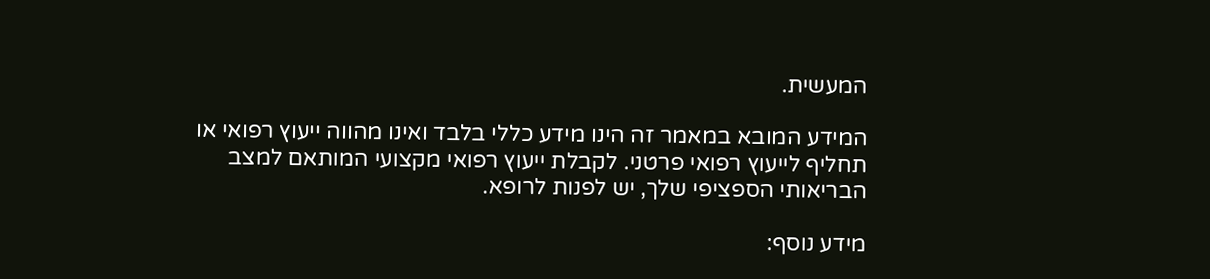המעשית.

המידע המובא במאמר זה הינו מידע כללי בלבד ואינו מהווה ייעוץ רפואי או תחליף לייעוץ רפואי פרטני. לקבלת ייעוץ רפואי מקצועי המותאם למצב הבריאותי הספציפי שלך, יש לפנות לרופא.

מידע נוסף: